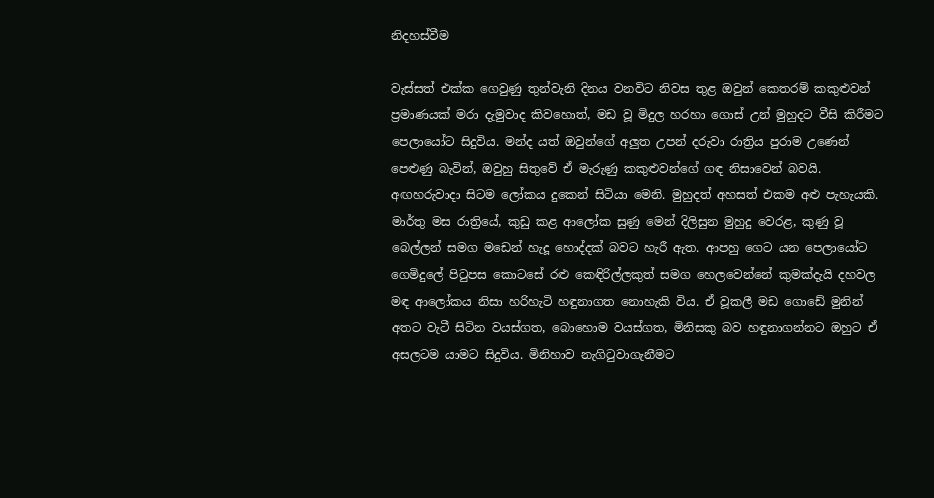නිදහස්වීම

වැස්සත් එක්ක ගෙවුණු තුන්වැනි දිනය වනවිට නිවස තුළ ඔවුන් කෙතරම් කකුළුවන් ප්‍රමාණයක් මරා දැමුවාද කිවහොත්, මඩ වූ මිදුල හරහා ගොස් උන් මුහුදට වීසි කිරීමට පෙලායෝට සිදුවිය. මන්ද යත් ඔවුන්ගේ අලුත උපන් දරුවා රාත්‍රිය පුරාම උණෙන් පෙළුණු බැවින්, ඔවුහු සිතුවේ ඒ මැරුණු කකුළුවන්ගේ ගඳ නිසාවෙන් බවයි. අඟහරුවාදා සිටම ලෝකය දුකෙන් සිටියා මෙනි. මුහුදත් අහසත් එකම අළු පැහැයකි. මාර්තු මස රාත්‍රියේ, කුඩු කළ ආලෝක සුණු මෙන් දිලිසුන මුහුදු වෙරළ, කුණු වූ බෙල්ලන් සමග මඩෙන් හැදූ හොද්දක් බවට හැරී ඇත. ආපහු ගෙට යන පෙලායෝට ගෙමිදුලේ පිටුපස කොටසේ රළු කෙඳිරිල්ලකුත් සමග හෙලවෙන්නේ කුමක්දැයි දහවල මඳ ආලෝකය නිසා හරිහැටි හඳුනාගත නොහැකි විය. ඒ වූකලී මඩ ගොඩේ මුනින් අතට වැටී සිටින වයස්ගත, බොහොම වයස්ගත, මිනිසකු බව හඳුනාගන්නට ඔහුට ඒ අසලටම යාමට සිදුවිය. මිනිහාව නැගිටුවාගැනීමට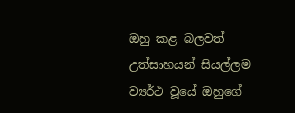ඔහු කළ බලවත් උත්සාහයන් සියල්ලම ව්‍යර්ථ වූයේ ඔහුගේ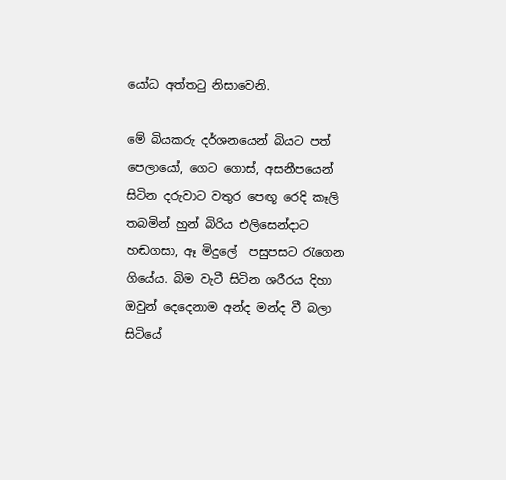යෝධ අත්තටු නිසාවෙනි.

මේ බියකරු දර්ශනයෙන් බියට පත් පෙලායෝ, ගෙට ගොස්, අසනීපයෙන් සිටින දරුවාට වතුර පෙඟූ රෙදි කෑලි තබමින් හුන් බිරිය එලිසෙන්දාට හඬගසා, ඈ මිදුලේ  පසුපසට රැගෙන ගියේය. බිම වැටී සිටින ශරීරය දිහා ඔවුන් දෙදෙනාම අන්ද මන්ද වී බලා සිටියේ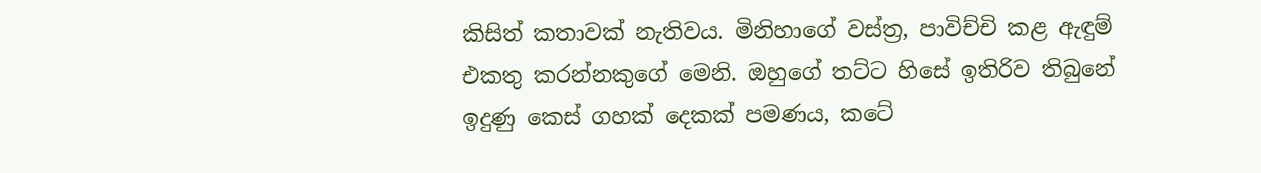කිසිත් කතාවක් නැතිවය. මිනිහාගේ වස්ත්‍ර, පාවිච්චි කළ ඇඳුම් එකතු කරන්නකුගේ මෙනි. ඔහුගේ තට්ට හිසේ ඉතිරිව තිබුනේ ඉදුණු කෙස් ගහක් දෙකක් පමණය, කටේ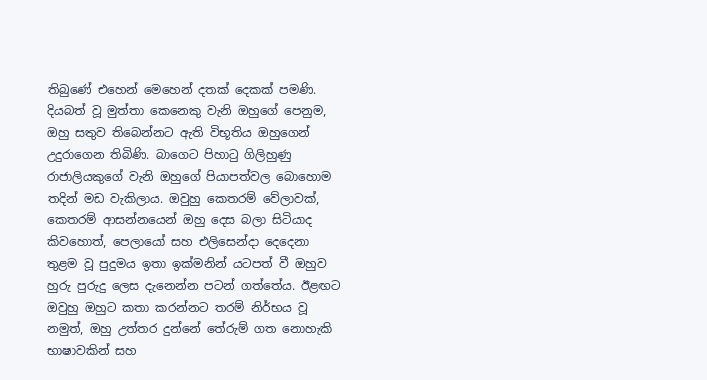තිබුණේ එහෙන් මෙහෙන් දතක් දෙකක් පමණි. දියබත් වූ මුත්තා කෙනෙකු වැනි ඔහුගේ පෙනුම, ඔහු සතුව තිබෙන්නට ඇති විභූතිය ඔහුගෙන් උදුරාගෙන තිබිණි. බාගෙට පිහාටු ගිලිහුණු රාජාලියකුගේ වැනි ඔහුගේ පියාපත්වල බොහොම තදින් මඩ වැකිලාය. ඔවුහු කෙතරම් වේලාවක්, කෙතරම් ආසන්නයෙන් ඔහු දෙස බලා සිටියාද කිවහොත්, පෙලායෝ සහ එලිසෙන්දා දෙදෙනා තුළම වූ පුදුමය ඉතා ඉක්මනින් යටපත් වී ඔහුව හුරු පුරුදු ලෙස දැනෙන්න පටන් ගත්තේය. ඊළඟට ඔවුහු ඔහුට කතා කරන්නට තරම් නිර්භය වූ නමුත්, ඔහු උත්තර දුන්නේ තේරුම් ගත නොහැකි භාෂාවකින් සහ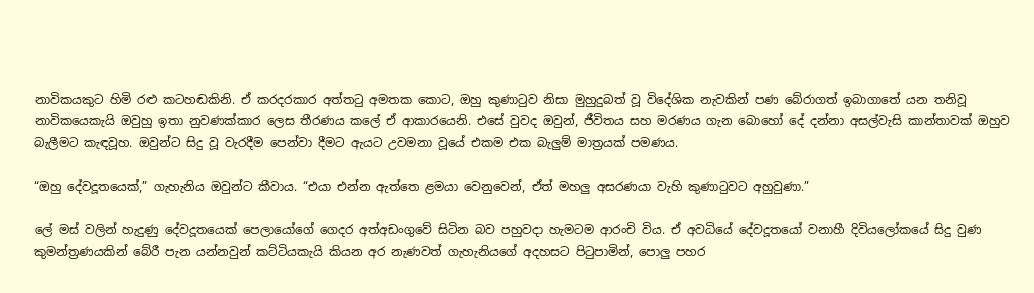නාවිකයකුට හිමි රළු කටහඬකිනි. ඒ කරදරකාර අත්තටු අමතක කොට, ඔහු කුණාටුව නිසා මුහුදුබත් වූ විදේශික නැවකින් පණ බේරාගත් ඉබාගාතේ යන තනිවූ නාවිකයෙකැයි ඔවුහු ඉතා නුවණක්කාර ලෙස තීරණය කලේ ඒ ආකාරයෙනි. එසේ වුවද ඔවුන්, ජීවිතය සහ මරණය ගැන බොහෝ දේ දන්නා අසල්වැසි කාන්තාවක් ඔහුව බැලීමට කැඳවූහ. ඔවුන්ට සිදු වූ වැරදීම පෙන්වා දීමට ඇයට උවමනා වූයේ එකම එක බැලුම් මාත්‍රයක් පමණය.

“ඔහු දේවදූතයෙක්,” ගැහැනිය ඔවුන්ට කීවාය. “එයා එන්න ඇත්තෙ ළමයා වෙනුවෙන්, ඒත් මහලු අසරණයා වැහි කුණාටුවට අහුවුණා.”

ලේ මස් වලින් හැදුණු දේවදූතයෙක් පෙලායෝගේ ගෙදර අත්අඩංගුවේ සිටින බව පහුවදා හැමටම ආරංචි විය. ඒ අවධියේ දේවදූතයෝ වනාහී දිවියලෝකයේ සිදු වුණ කුමන්ත්‍රණයකින් බේරී පැන යන්නවුන් කට්ටියකැයි කියන අර නැණවත් ගැහැනියගේ අදහසට පිටුපාමින්, පොලු පහර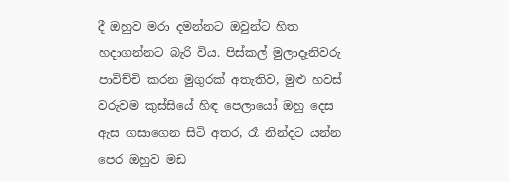දී ඔහුව මරා දමන්නට ඔවුන්ට හිත හදාගන්නට බැරි විය. පිස්කල් මුලාදෑනිවරු පාවිච්චි කරන මුගුරක් අතැතිව, මුළු හවස් වරුවම කුස්සියේ හිඳ පෙලායෝ ඔහු දෙස ඇස ගසාගෙන සිටි අතර, රෑ නින්දට යන්න පෙර ඔහුව මඩ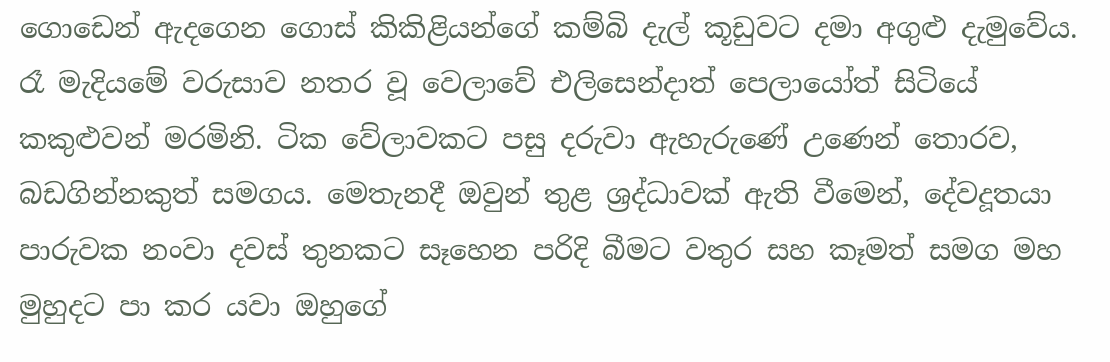ගොඩෙන් ඇදගෙන ගොස් කිකිළියන්ගේ කම්බි දැල් කූඩුවට දමා අගුළු දැමුවේය. රෑ මැදියමේ වරුසාව නතර වූ වෙලාවේ එලිසෙන්දාත් පෙලායෝත් සිටියේ කකුළුවන් මරමිනි. ටික වේලාවකට පසු දරුවා ඇහැරුණේ උණෙන් තොරව, බඩගින්නකුත් සමගය. මෙතැනදී ඔවුන් තුළ ශ්‍රද්ධාවක් ඇති වීමෙන්, දේවදූතයා පාරුවක නංවා දවස් තුනකට සෑහෙන පරිදි බීමට වතුර සහ කෑමත් සමග මහ මුහුදට පා කර යවා ඔහුගේ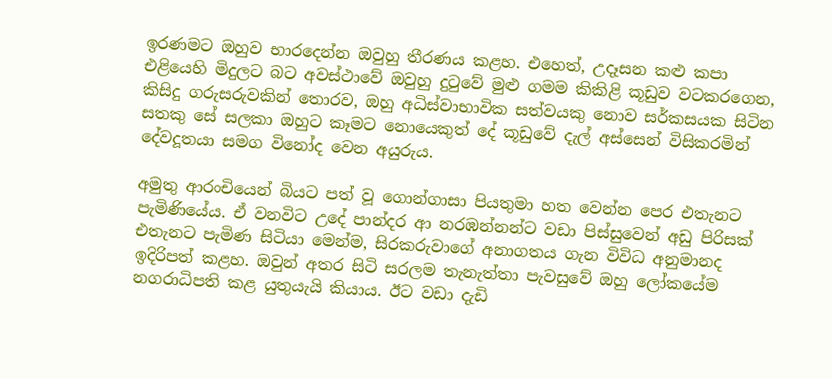ඉරණමට ඔහුව භාරදෙන්න ඔවුහු තීරණය කළහ. එහෙත්, උදෑසන කළු කපා එළියෙහි මිදුලට බට අවස්ථාවේ ඔවුහු දුටුවේ මුළු ගමම කිකිළි කූඩුව වටකරගෙන, කිසිදු ගරුසරුවකින් තොරව, ඔහු අධිස්වාභාවික සත්වයකු නොව සර්කසයක සිටින සතකු සේ සලකා ඔහුට කෑමට නොයෙකුත් දේ කූඩුවේ දැල් අස්සෙන් විසිකරමින් දේවදූතයා සමග විනෝද වෙන අයුරුය.

අමුතු ආරංචියෙන් බියට පත් වූ ගොන්ගාසා පියතුමා හත වෙන්න පෙර එතැනට පැමිණියේය. ඒ වනවිට උදේ පාන්දර ආ නරඹන්නන්ට වඩා පිස්සුවෙන් අඩු පිරිසක් එතැනට පැමිණ සිටියා මෙන්ම, සිරකරුවාගේ අනාගතය ගැන විවිධ අනුමානද ඉදිරිපත් කළහ. ඔවුන් අතර සිටි සරලම තැනැත්තා පැවසුවේ ඔහු ලෝකයේම නගරාධිපති කළ යුතුයැයි කියාය. ඊට වඩා දැඩි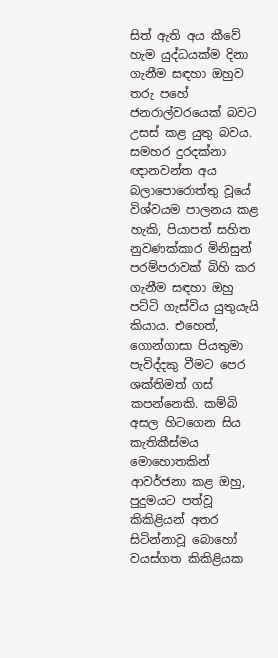සිත් ඇති අය කීවේ හැම යුද්ධයක්ම දිනා ගැනීම සඳහා ඔහුව තරු පහේ ජනරාල්වරයෙක් බවට උසස් කළ යුතු බවය. සමහර දුරදක්නා ඥානවන්ත අය බලාපොරොත්තු වූයේ විශ්වයම පාලනය කළ හැකි, පියාපත් සහිත නුවණක්කාර මිනිසුන් පරම්පරාවක් බිහි කර ගැනීම සඳහා ඔහු පට්ටි ගැස්විය යුතුයැයි කියාය. එහෙත්, ගොන්ගාසා පියතුමා පැවිද්දකු වීමට පෙර ශක්තිමත් ගස් කපන්නෙකි. කම්බි අසල හිටගෙන සිය කැතිකීස්මය මොහොතකින් ආවර්ජනා කළ ඔහු, පුදුමයට පත්වූ කිකිළියන් අතර සිටින්නාවූ බොහෝ වයස්ගත කිකිළියක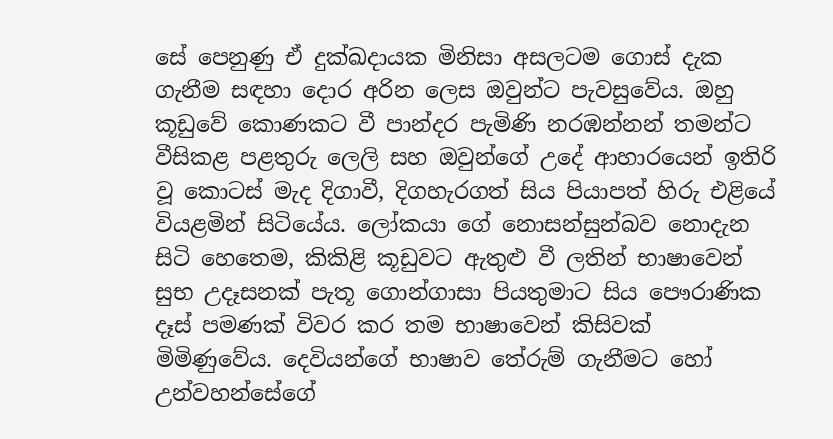සේ පෙනුණු ඒ දුක්ඛදායක මිනිසා අසලටම ගොස් දැක ගැනීම සඳහා දොර අරින ලෙස ඔවුන්ට පැවසුවේය. ඔහු කූඩුවේ කොණකට වී පාන්දර පැමිණි නරඹන්නන් තමන්ට වීසිකළ පළතුරු ලෙලි සහ ඔවුන්ගේ උදේ ආහාරයෙන් ඉතිරි වූ කොටස් මැද දිගාවී, දිගහැරගත් සිය පියාපත් හිරු එළියේ වියළමින් සිටියේය. ලෝකයා ගේ නොසන්සුන්බව නොදැන සිටි හෙතෙම, කිකිළි කූඩුවට ඇතුළු වී ලතින් භාෂාවෙන් සුභ උදෑසනක් පැතූ ගොන්ගාසා පියතුමාට සිය පෞරාණික දෑස් පමණක් විවර කර තම භාෂාවෙන් කිසිවක් මිමිණුවේය. දෙවියන්ගේ භාෂාව තේරුම් ගැනීමට හෝ උන්වහන්සේගේ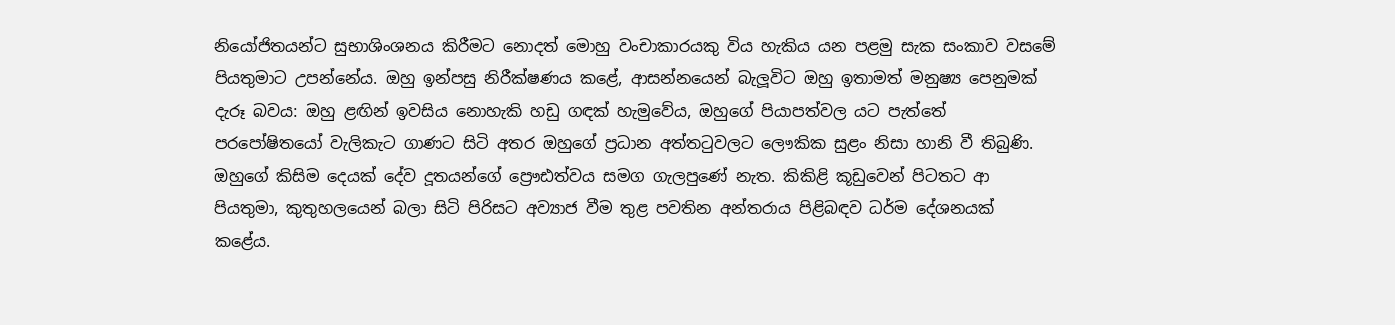නියෝජිතයන්ට සුභාශිංශනය කිරීමට නොදත් මොහු වංචාකාරයකු විය හැකිය යන පළමු සැක සංකාව වසමේ පියතුමාට උපන්නේය. ඔහු ඉන්පසු නිරීක්ෂණය කළේ, ආසන්නයෙන් බැලූවිට ඔහු ඉතාමත් මනුෂ්‍ය පෙනුමක් දැරූ බවය: ඔහු ළඟින් ඉවසිය නොහැකි හඩු ගඳක් හැමුවේය, ඔහුගේ පියාපත්වල යට පැත්තේ පරපෝෂිතයෝ වැලිකැට ගාණට සිටි අතර ඔහුගේ ප්‍රධාන අත්තටුවලට ලෞකික සුළං නිසා හානි වී තිබුණි. ඔහුගේ කිසිම දෙයක් දේව දූතයන්ගේ ප්‍රෞඪත්වය සමග ගැලපුණේ නැත. කිකිළි කූඩුවෙන් පිටතට ආ පියතුමා, කුතුහලයෙන් බලා සිටි පිරිසට අව්‍යාජ වීම තුළ පවතින අන්තරාය පිළිබඳව ධර්ම දේශනයක් කළේය.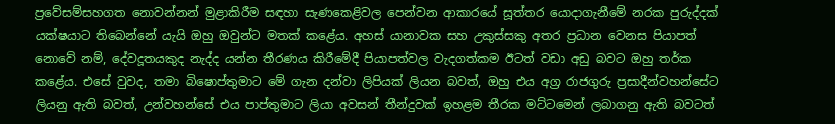ප්‍රවේසම්සහගත නොවන්නන් මුළාකිරීම සඳහා සැණකෙළිවල පෙන්වන ආකාරයේ සූත්තර යොදාගැනීමේ නරක පුරුද්දක් යක්ෂයාට තිබෙන්නේ යැයි ඔහු ඔවුන්ට මතක් කළේය. අහස් යානාවක සහ උකුස්සකු අතර ප්‍රධාන වෙනස පියාපත් නොවේ නම්, දේවදූතයකුද නැද්ද යන්න තීරණය කිරීමේදී පියාපත්වල වැදගත්කම ඊටත් වඩා අඩු බවට ඔහු තර්ක කළේය. එසේ වුවද, තමා බිෂොප්තුමාට මේ ගැන දන්වා ලිපියක් ලියන බවත්, ඔහු එය අග්‍ර රාජගුරු ප්‍රසාදීන්වහන්සේට ලියනු ඇති බවත්, උන්වහන්සේ එය පාප්තුමාට ලියා අවසන් තීන්දුවක් ඉහළම තීරක මට්ටමෙන් ලබාගනු ඇති බවටත්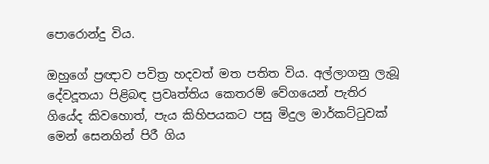පොරොන්දු විය.

ඔහුගේ ප්‍රඥාව පවිත්‍ර හදවත් මත පතිත විය. අල්ලාගනු ලැබූ දේවදූතයා පිළිබඳ ප්‍රවෘත්තිය කෙතරම් වේගයෙන් පැතිර ගියේද කිවහොත්, පැය කිහිපයකට පසු මිදුල මාර්කට්ටුවක් මෙන් සෙනගින් පිරී ගිය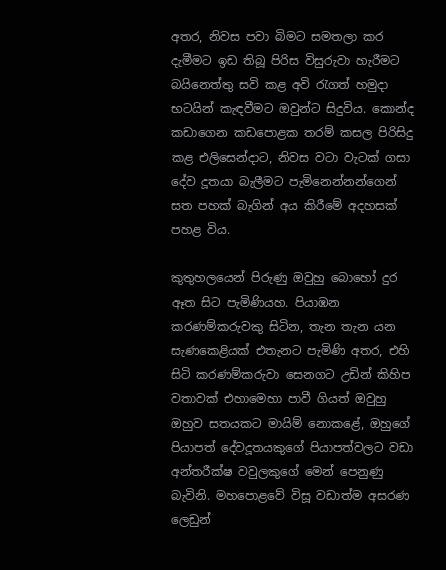අතර, නිවස පවා බිමට සමතලා කර දැමීමට ඉඩ තිබූ පිරිස විසුරුවා හැරීමට බයිනෙත්තු සවි කළ අවි රැගත් හමුදා භටයින් කැඳවීමට ඔවුන්ට සිදුවිය. කොන්ද කඩාගෙන කඩපොළක තරම් කසල පිරිසිදු කළ එලිසෙන්දාට, නිවස වටා වැටක් ගසා දේව දූතයා බැලීමට පැමිනෙන්නන්ගෙන් සත පහක් බැගින් අය කිරීමේ අදහසක් පහළ විය.

කුතුහලයෙන් පිරුණු ඔවුහු බොහෝ දුර ඈත සිට පැමිණියහ. පියාඹන කරණම්කරුවකු සිටින, තැන තැන යන සැණකෙළියක් එතැනට පැමිණි අතර, එහි සිටි කරණම්කරුවා සෙනගට උඩින් කිහිප වතාවක් එහාමෙහා පාවී ගියත් ඔවුහු ඔහුව සතයකට මායිම් නොකළේ, ඔහුගේ පියාපත් දේවදූතයකුගේ පියාපත්වලට වඩා අන්තරීක්ෂ වවුලකුගේ මෙන් පෙනුණු බැවිනි. මහපොළවේ විසූ වඩාත්ම අසරණ ලෙඩුන්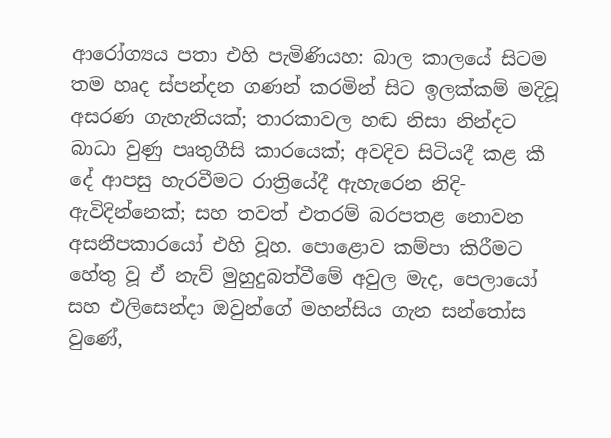ආරෝග්‍යය පතා එහි පැමිණියහ: බාල කාලයේ සිටම තම හෘද ස්පන්දන ගණන් කරමින් සිට ඉලක්කම් මදිවූ අසරණ ගැහැනියක්; තාරකාවල හඬ නිසා නින්දට බාධා වුණු පෘතුගීසි කාරයෙක්; අවදිව සිටියදී කළ කී දේ ආපසු හැරවීමට රාත්‍රියේදී ඇහැරෙන නිදි-ඇවිදින්නෙක්; සහ තවත් එතරම් බරපතළ නොවන අසනීපකාරයෝ එහි වූහ. පොළොව කම්පා කිරීමට හේතු වූ ඒ නැව් මුහුදුබත්වීමේ අවුල මැද, පෙලායෝ සහ එලිසෙන්දා ඔවුන්ගේ මහන්සිය ගැන සන්තෝස වුණේ,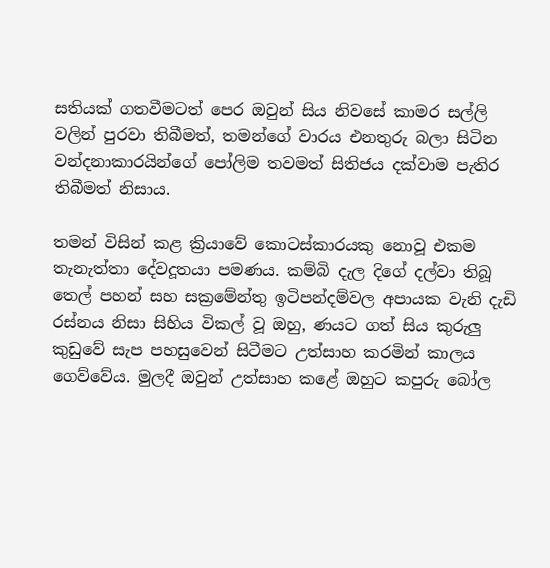සතියක් ගතවීමටත් පෙර ඔවුන් සිය නිවසේ කාමර සල්ලි වලින් පුරවා තිබීමත්, තමන්ගේ වාරය එනතුරු බලා සිටින වන්දනාකාරයින්ගේ පෝලිම තවමත් සිතිජය දක්වාම පැතිර තිබීමත් නිසාය.

තමන් විසින් කළ ක්‍රියාවේ කොටස්කාරයකු නොවූ එකම තැනැත්තා දේවදූතයා පමණය. කම්බි දැල දිගේ දල්වා තිබූ තෙල් පහන් සහ සක්‍රමේන්තු ඉටිපන්දම්වල අපායක වැනි දැඩි රස්නය නිසා සිහිය විකල් වූ ඔහු, ණයට ගත් සිය කුරුලු කුඩුවේ සැප පහසුවෙන් සිටීමට උත්සාහ කරමින් කාලය ගෙව්වේය. මුලදී ඔවුන් උත්සාහ කළේ ඔහුට කපුරු බෝල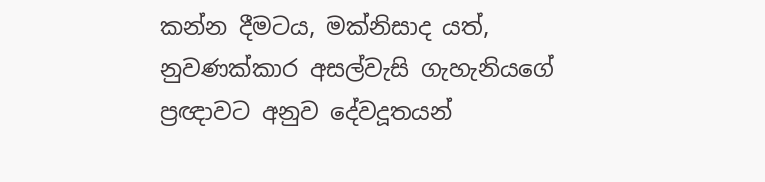කන්න දීමටය, මක්නිසාද යත්, නුවණක්කාර අසල්වැසි ගැහැනියගේ ප්‍රඥාවට අනුව දේවදූතයන්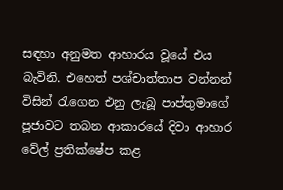සඳහා අනුමත ආහාරය වූයේ එය බැවිනි. එහෙත් පශ්චාත්තාප වන්නන් විසින් රැගෙන එනු ලැබූ පාප්තුමාගේ පූජාවට තබන ආකාරයේ දිවා ආහාර වේල් ප්‍රතික්ෂේප කළ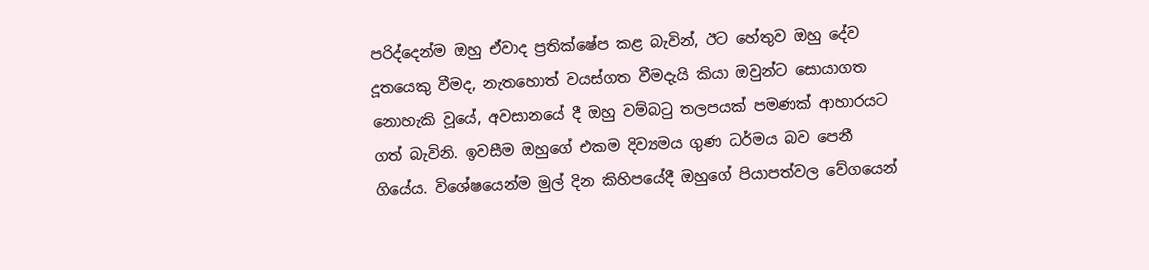පරිද්දෙන්ම ඔහු ඒවාද ප්‍රතික්ෂේප කළ බැවින්, ඊට හේතුව ඔහු දේව දූතයෙකු වීමද, නැතහොත් වයස්ගත වීමදැයි කියා ඔවුන්ට සොයාගත නොහැකි වූයේ, අවසානයේ දී ඔහු වම්බටු තලපයක් පමණක් ආහාරයට ගත් බැවිනි. ඉවසීම ඔහුගේ එකම දිව්‍යමය ගුණ ධර්මය බව පෙනී ගියේය. විශේෂයෙන්ම මුල් දින කිහිපයේදී ඔහුගේ පියාපත්වල වේගයෙන්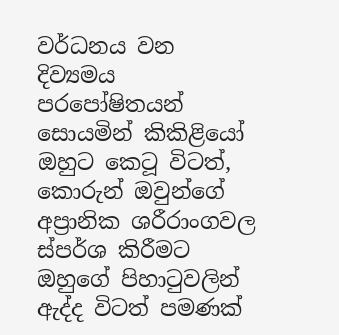වර්ධනය වන දිව්‍යමය පරපෝෂිතයන් සොයමින් කිකිළියෝ ඔහුට කෙටූ විටත්, කොරුන් ඔවුන්ගේ අප්‍රානික ශරීරාංගවල ස්පර්ශ කිරීමට ඔහුගේ පිහාටුවලින් ඇද්ද විටත් පමණක්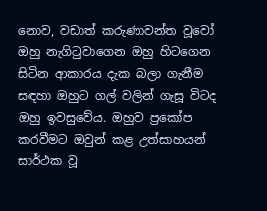නොව, වඩාත් කරුණාවන්ත වූවෝ ඔහු නැගිටුවාගෙන ඔහු හිටගෙන සිටින ආකාරය දැක බලා ගැනීම සඳහා ඔහුට ගල් වලින් ගැසූ විටද ඔහු ඉවසුවේය. ඔහුව ප්‍රකෝප කරවීමට ඔවුන් කළ උත්සාහයන් සාර්ථක වූ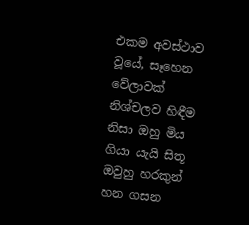එකම අවස්ථාව වූයේ, සෑහෙන වේලාවක් නිශ්චලව හිඳීම නිසා ඔහු මිය ගියා යැයි සිතූ ඔවුහු හරකුන් හන ගසන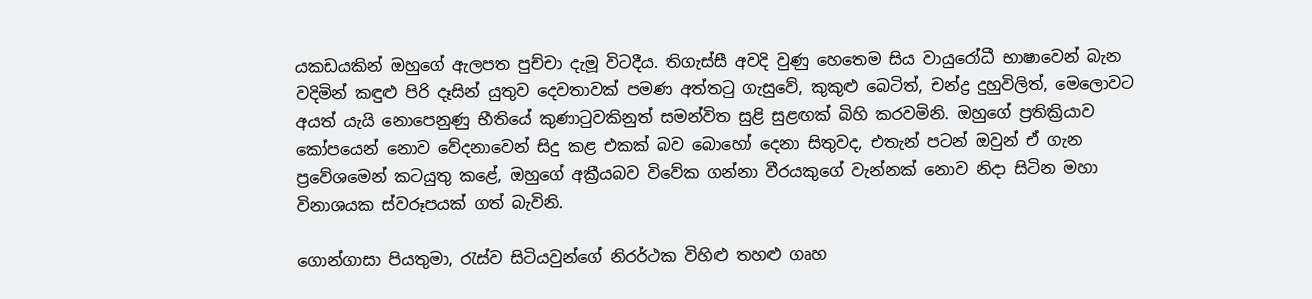යකඩයකින් ඔහුගේ ඇලපත පුච්චා දැමූ විටදීය. තිගැස්සී අවදි වුණු හෙතෙම සිය වායුරෝධී භාෂාවෙන් බැන වදිමින් කඳුළු පිරි දෑසින් යුතුව දෙවතාවක් පමණ අත්තටු ගැසුවේ, කුකුළු බෙටිත්, චන්ද්‍ර දුහුවිලිත්, මෙලොවට අයත් යැයි නොපෙනුණු භීතියේ කුණාටුවකිනුත් සමන්විත සුළි සුළඟක් බිහි කරවමිනි. ඔහුගේ ප්‍රතික්‍රියාව කෝපයෙන් නොව වේදනාවෙන් සිදු කළ එකක් බව බොහෝ දෙනා සිතුවද, එතැන් පටන් ඔවුන් ඒ ගැන ප්‍රවේශමෙන් කටයුතු කළේ, ඔහුගේ අක්‍රීයබව විවේක ගන්නා වීරයකුගේ වැන්නක් නොව නිදා සිටින මහා විනාශයක ස්වරූපයක් ගත් බැවිනි.

ගොන්ගාසා පියතුමා, රැස්ව සිටියවුන්ගේ නිරර්ථක විහිළු තහළු ගෘහ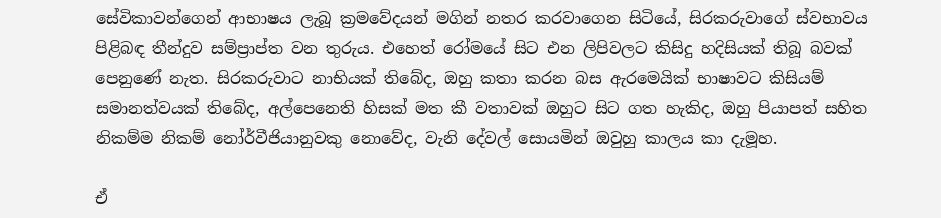සේවිකාවන්ගෙන් ආභාෂය ලැබූ ක්‍රමවේදයන් මගින් නතර කරවාගෙන සිටියේ, සිරකරුවාගේ ස්වභාවය පිළිබඳ තීන්දුව සම්ප්‍රාප්ත වන තුරුය. එහෙත් රෝමයේ සිට එන ලිපිවලට කිසිදු හදිසියක් තිබූ බවක් පෙනුණේ නැත. සිරකරුවාට නාභියක් තිබේද, ඔහු කතා කරන බස ඇරමෙයික් භාෂාවට කිසියම් සමානත්වයක් තිබේද, අල්පෙනෙති හිසක් මත කී වතාවක් ඔහුට සිට ගත හැකිද, ඔහු පියාපත් සහිත නිකම්ම නිකම් නෝර්වීජියානුවකු නොවේද, වැනි දේවල් සොයමින් ඔවුහු කාලය කා දැමූහ.

ඒ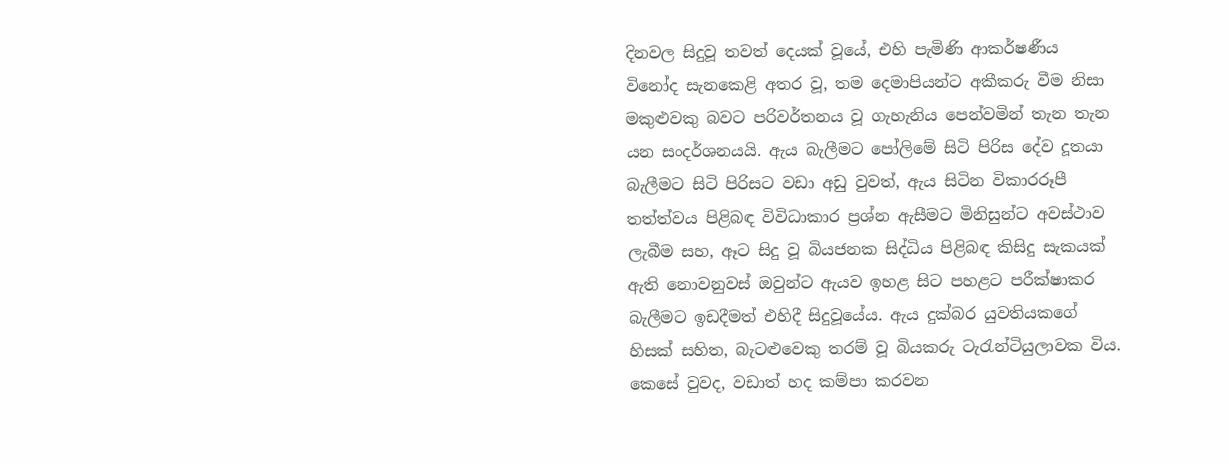දිනවල සිදුවූ තවත් දෙයක් වූයේ, එහි පැමිණි ආකර්ෂණීය විනෝද සැනකෙළි අතර වූ, තම දෙමාපියන්ට අකීකරු වීම නිසා මකුළුවකු බවට පරිවර්තනය වූ ගැහැනිය පෙන්වමින් තැන තැන යන සංදර්ශනයයි. ඇය බැලීමට පෝලිමේ සිටි පිරිස දේව දූතයා බැලීමට සිටි පිරිසට වඩා අඩු වුවත්, ඇය සිටින විකාරරූපී තත්ත්වය පිළිබඳ විවිධාකාර ප්‍රශ්න ඇසීමට මිනිසුන්ට අවස්ථාව ලැබීම සහ, ඈට සිදු වූ බියජනක සිද්ධිය පිළිබඳ කිසිදු සැකයක් ඇති නොවනුවස් ඔවුන්ට ඇයව ඉහළ සිට පහළට පරීක්ෂාකර බැලීමට ඉඩදීමත් එහිදී සිදුවූයේය. ඇය දුක්බර යුවතියකගේ හිසක් සහිත, බැටළුවෙකු තරම් වූ බියකරු ටැරැන්ටියුලාවක විය. කෙසේ වුවද, වඩාත් හද කම්පා කරවන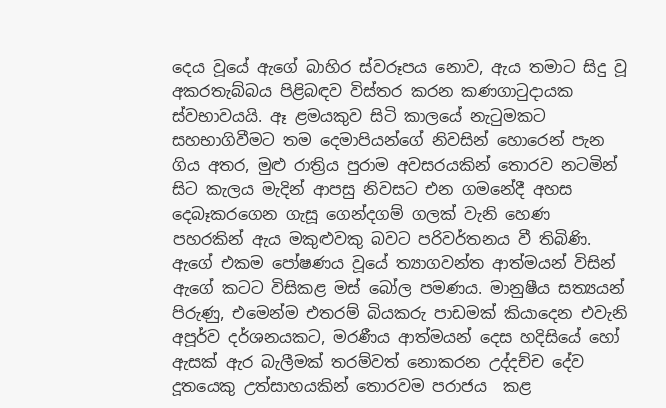දෙය වූයේ ඇගේ බාහිර ස්වරූපය නොව, ඇය තමාට සිදු වූ අකරතැබ්බය පිළිබඳව විස්තර කරන කණගාටුදායක ස්වභාවයයි. ඈ ළමයකුව සිටි කාලයේ නැටුමකට සහභාගිවීමට තම දෙමාපියන්ගේ නිවසින් හොරෙන් පැන ගිය අතර, මුළු රාත්‍රිය පුරාම අවසරයකින් තොරව නටමින් සිට කැලය මැදින් ආපසු නිවසට එන ගමනේදී අහස දෙබෑකරගෙන ගැසූ ගෙන්දගම් ගලක් වැනි හෙණ පහරකින් ඇය මකුළුවකු බවට පරිවර්තනය වී තිබිණි. ඇගේ එකම පෝෂණය වූයේ ත්‍යාගවන්ත ආත්මයන් විසින් ඇගේ කටට විසිකළ මස් බෝල පමණය. මානුෂීය සත්‍යයන්  පිරුණු, එමෙන්ම එතරම් බියකරු පාඩමක් කියාදෙන එවැනි අපූර්ව දර්ශනයකට, මරණීය ආත්මයන් දෙස හදිසියේ හෝ ඇසක් ඇර බැලීමක් තරම්වත් නොකරන උද්දච්ච දේව දූතයෙකු උත්සාහයකින් තොරවම පරාජය  කළ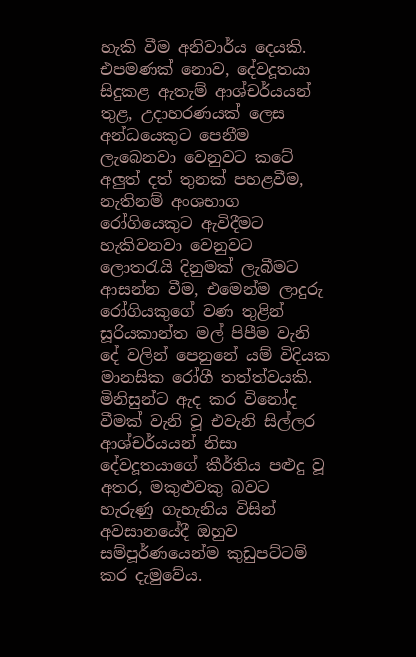හැකි වීම අනිවාර්ය දෙයකි. එපමණක් නොව, දේවදූතයා සිදුකළ ඇතැම් ආශ්චර්යයන් තුළ, උදාහරණයක් ලෙස අන්ධයෙකුට පෙනීම ලැබෙනවා වෙනුවට කටේ අලුත් දත් තුනක් පහළවීම, නැතිනම් අංශභාග රෝගියෙකුට ඇවිදීමට හැකිවනවා වෙනුවට ලොතරැයි දිනුමක් ලැබීමට ආසන්න වීම, එමෙන්ම ලාදුරු රෝගියකුගේ වණ තුළින් සූරියකාන්ත මල් පිපීම වැනි දේ වලින් පෙනුනේ යම් විදියක මානසික රෝගී තත්ත්වයකි. මිනිසුන්ට ඇද කර විනෝද වීමක් වැනි වූ එවැනි සිල්ලර ආශ්චර්යයන් නිසා දේවදූතයාගේ කීර්තිය පළුදු වූ අතර, මකුළුවකු බවට හැරුණු ගැහැනිය විසින් අවසානයේදී ඔහුව සම්පූර්ණයෙන්ම කුඩුපට්ටම් කර දැමුවේය.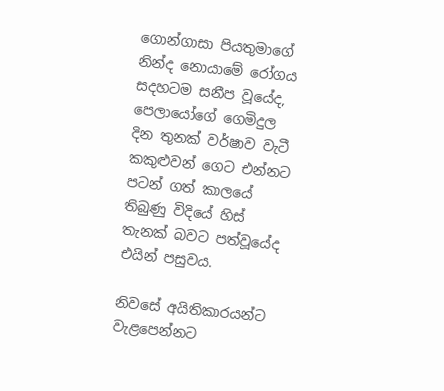ගොන්ගාසා පියතුමාගේ නින්ද නොයාමේ රෝගය සදහටම සනීප වූයේද, පෙලායෝගේ ගෙමිදුල දින තුනක් වර්ෂාව වැටී කකුළුවන් ගෙට එන්නට පටන් ගත් කාලයේ තිබුණු විදියේ හිස් තැනක් බවට පත්වූයේද එයින් පසුවය.

නිවසේ අයිතිකාරයන්ට වැළපෙන්නට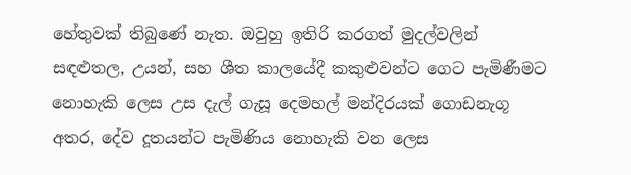හේතුවක් තිබුණේ නැත. ඔවුහු ඉතිරි කරගත් මුදල්වලින් සඳළුතල, උයන්, සහ ශීත කාලයේදී කකුළුවන්ට ගෙට පැමිණීමට නොහැකි ලෙස උස දැල් ගැසූ දෙමහල් මන්දිරයක් ගොඩනැගූ අතර, දේව දූතයන්ට පැමිණිය නොහැකි වන ලෙස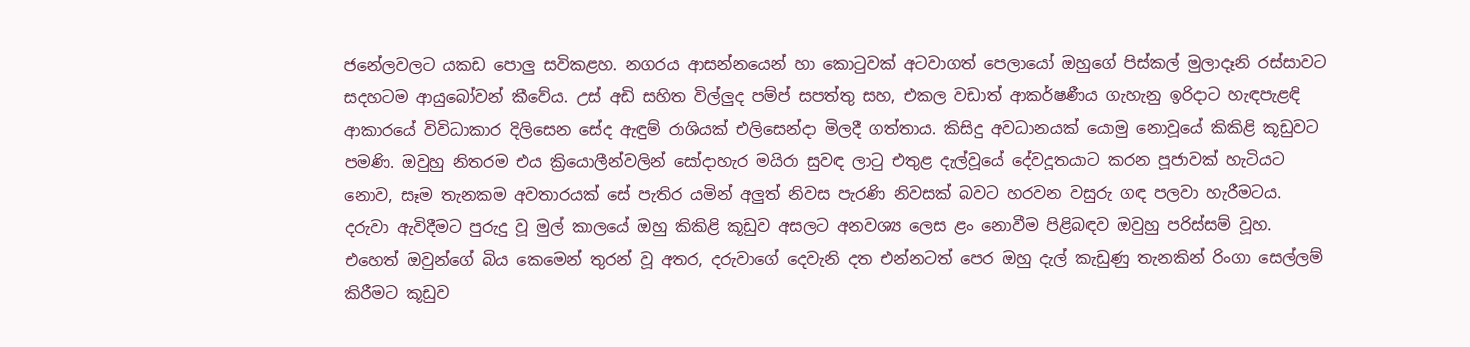ජනේලවලට යකඩ පොලු සවිකළහ. නගරය ආසන්නයෙන් හා කොටුවක් අටවාගත් පෙලායෝ ඔහුගේ පිස්කල් මුලාදෑනි රස්සාවට සදහටම ආයුබෝවන් කීවේය. උස් අඩි සහිත විල්ලුද පම්ප් සපත්තු සහ, එකල වඩාත් ආකර්ෂණීය ගැහැනු ඉරිදාට හැඳපැළඳි ආකාරයේ විවිධාකාර දිලිසෙන සේද ඇඳුම් රාශියක් එලිසෙන්දා මිලදී ගත්තාය. කිසිදු අවධානයක් යොමු නොවූයේ කිකිළි කූඩුවට පමණි. ඔවුහු නිතරම එය ක්‍රියොලීන්වලින් සෝදාහැර මයිරා සුවඳ ලාටු එතුළ දැල්වූයේ දේවදූතයාට කරන පූජාවක් හැටියට නොව, සෑම තැනකම අවතාරයක් සේ පැතිර යමින් අලුත් නිවස පැරණි නිවසක් බවට හරවන වසුරු ගඳ පලවා හැරීමටය. දරුවා ඇවිදීමට පුරුදු වූ මුල් කාලයේ ඔහු කිකිළි කූඩුව අසලට අනවශ්‍ය ලෙස ළං නොවීම පිළිබඳව ඔවුහු පරිස්සම් වූහ. එහෙත් ඔවුන්ගේ බිය කෙමෙන් තුරන් වූ අතර, දරුවාගේ දෙවැනි දත එන්නටත් පෙර ඔහු දැල් කැඩුණු තැනකින් රිංගා සෙල්ලම් කිරීමට කූඩුව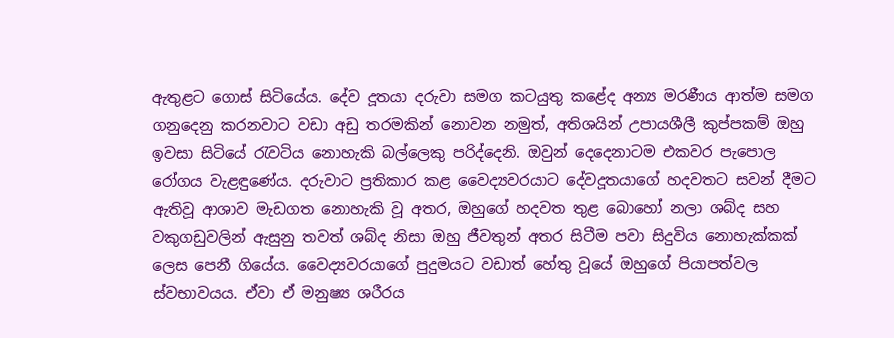ඇතුළට ගොස් සිටියේය. දේව දූතයා දරුවා සමග කටයුතු කළේද අන්‍ය මරණීය ආත්ම සමග ගනුදෙනු කරනවාට වඩා අඩු තරමකින් නොවන නමුත්, අතිශයින් උපායශීලී කුප්පකම් ඔහු ඉවසා සිටියේ රැවටිය නොහැකි බල්ලෙකු පරිද්දෙනි. ඔවුන් දෙදෙනාටම එකවර පැපොල රෝගය වැළඳුණේය. දරුවාට ප්‍රතිකාර කළ වෛද්‍යවරයාට දේවදූතයාගේ හදවතට සවන් දීමට ඇතිවූ ආශාව මැඩගත නොහැකි වූ අතර, ඔහුගේ හදවත තුළ බොහෝ නලා ශබ්ද සහ වකුගඩුවලින් ඇසුනු තවත් ශබ්ද නිසා ඔහු ජීවතුන් අතර සිටීම පවා සිදුවිය නොහැක්කක් ලෙස පෙනී ගියේය. වෛද්‍යවරයාගේ පුදුමයට වඩාත් හේතු වූයේ ඔහුගේ පියාපත්වල ස්වභාවයය. ඒවා ඒ මනුෂ්‍ය ශරීරය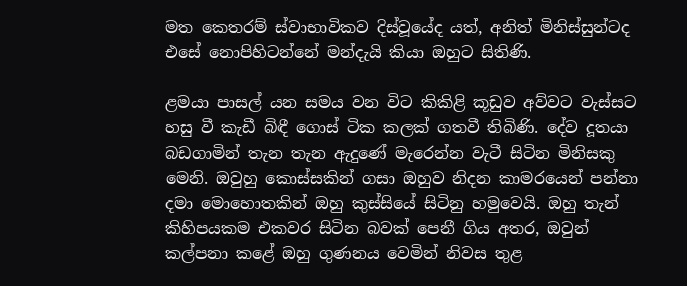මත කෙතරම් ස්වාභාවිකව දිස්වූයේද යත්, අනිත් මිනිස්සුන්ටද එසේ නොපිහිටන්නේ මන්දැයි කියා ඔහුට සිතිණි.

ළමයා පාසල් යන සමය වන විට කිකිළි කූඩුව අව්වට වැස්සට හසු වී කැඩී බිඳී ගොස් ටික කලක් ගතවී තිබිණි. දේව දූතයා බඩගාමින් තැන තැන ඇදුණේ මැරෙන්න වැටී සිටින මිනිසකු මෙනි. ඔවුහු කොස්සකින් ගසා ඔහුව නිදන කාමරයෙන් පන්නා දමා මොහොතකින් ඔහු කුස්සියේ සිටිනු හමුවෙයි. ඔහු තැන් කිහිපයකම එකවර සිටින බවක් පෙනී ගිය අතර, ඔවුන් කල්පනා කළේ ඔහු ගුණනය වෙමින් නිවස තුළ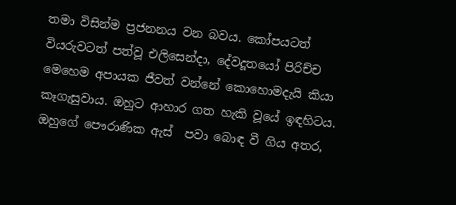තමා විසින්ම ප්‍රජනනය වන බවය. කෝපයටත් වියරුවටත් පත්වූ එලිසෙන්දා, දේවදූතයෝ පිරිච්ච මෙහෙම අපායක ජීවත් වන්නේ කොහොමදැයි කියා කෑගැසුවාය. ඔහුට ආහාර ගත හැකි වූයේ ඉඳහිටය. ඔහුගේ පෞරාණික ඇස්  පවා බොඳ වී ගිය අතර,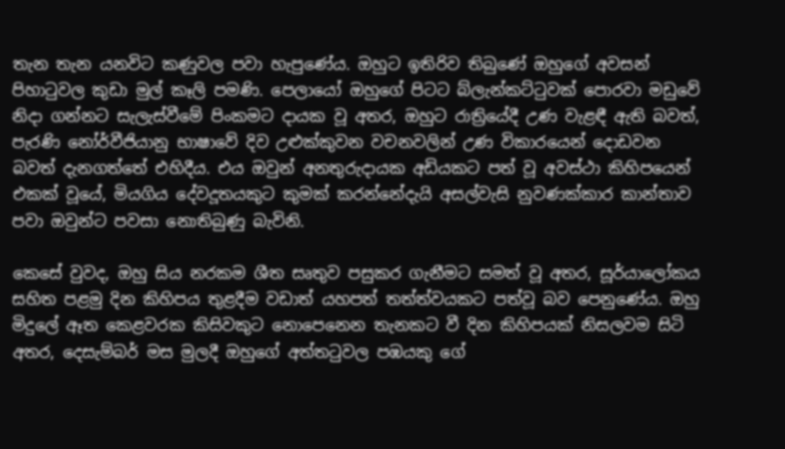තැන තැන යනවිට කණුවල පවා හැපුණේය. ඔහුට ඉතිරිව තිබුණේ ඔහුගේ අවසන් පිහාටුවල කුඩා මුල් කෑලි පමණි. පෙලායෝ ඔහුගේ පිටට බ්ලැන්කට්ටුවක් පොරවා මඩුවේ නිදා ගන්නට සැලැස්වීමේ පිංකමට දායක වූ අතර, ඔහුට රාත්‍රියේදී උණ වැළඳී ඇති බවත්, පැරණි නෝර්වීජියානු භාෂාවේ දිව උළුක්කුවන වචනවලින් උණ විකාරයෙන් දොඩවන බවත් දැනගත්තේ එහිදීය. එය ඔවුන් අනතුරුදායක අඩියකට පත් වූ අවස්ථා කිහිපයෙන් එකක් වූයේ, මියගිය දේවදූතයකුට කුමක් කරන්නේදැයි අසල්වැසි නුවණක්කාර කාන්තාව පවා ඔවුන්ට පවසා නොතිබුණු බැවිනි.

කෙසේ වුවද, ඔහු සිය‍ නරකම ශීත සෘතුව පසුකර ගැනීමට සමත් වූ අතර, සූර්යාලෝකය සහිත පළමු දින කිහිපය තුළදීම වඩාත් යහපත් තත්ත්වයකට පත්වූ බව පෙනුණේය. ඔහු මිදුලේ ඈත කෙළවරක කිසිවකුට නොපෙනෙන තැනකට වී දින කිහිපයක් නිසලවම සිටි අතර, දෙසැම්බර් මස මුලදී ඔහුගේ අත්තටුවල පඹයකු ගේ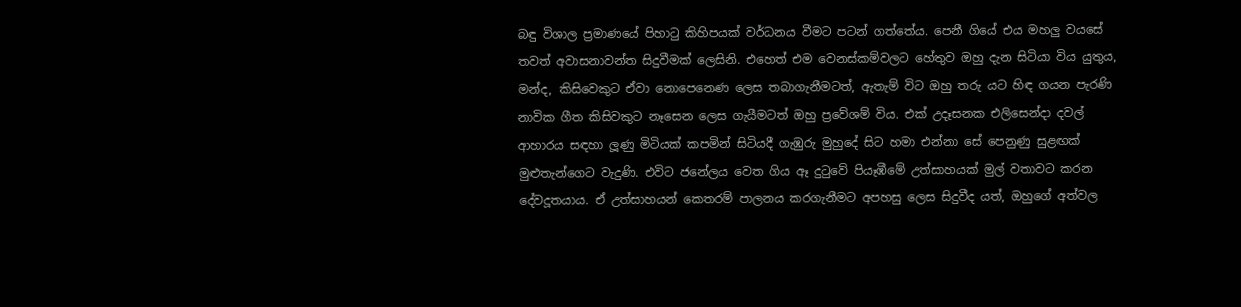බඳු විශාල ප්‍රමාණයේ පිහාටු කිහිපයක් වර්ධනය වීමට පටන් ගත්තේය. පෙනී ගියේ එය මහලු වයසේ තවත් අවාසනාවන්ත සිදුවීමක් ලෙසිනි. එහෙත් එම වෙනස්කම්වලට හේතුව ඔහු දැන සිටියා විය යුතුය, මන්ද, කිසිවෙකුට ඒවා නොපෙනෙණ ලෙස තබාගැනීමටත්, ඇතැම් විට ඔහු තරු යට හිඳ ගයන පැරණි නාවික ගීත කිසිවකුට නෑසෙන ලෙස ගැයීමටත් ඔහු ප්‍රවේශම් විය. එක් උදෑසනක එලිසෙන්දා දවල් ආහාරය සඳහා ලූණු මිටියක් කපමින් සිටියදී ගැඹුරු මුහුදේ සිට හමා එන්නා සේ පෙනුණු සුළඟක් මුළුතැන්ගෙට වැදුණි. එවිට ජනේලය වෙත ගිය ඈ දුටුවේ පියෑඹීමේ උත්සාහයක් මුල් වතාවට කරන දේවදූතයාය. ඒ උත්සාහයන් කෙතරම් පාලනය කරගැනීමට අපහසු ලෙස සිදුවීද යත්, ඔහුගේ අත්වල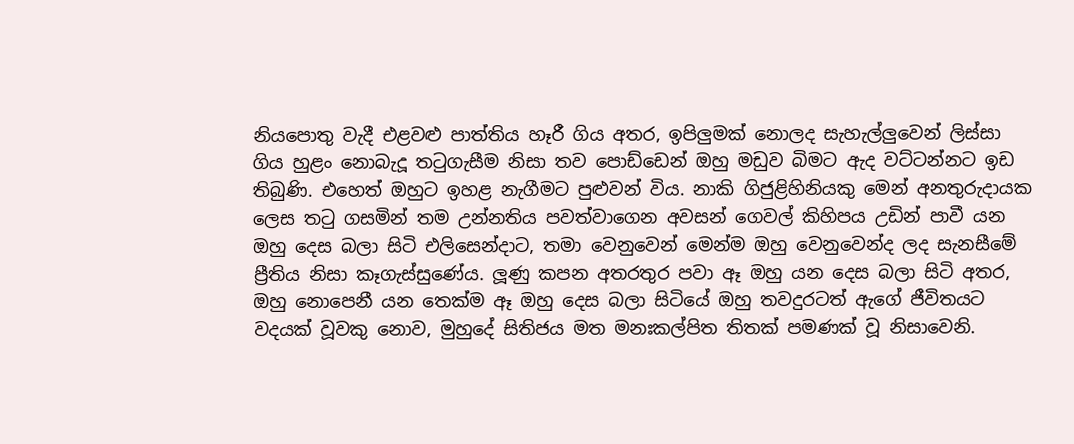නියපොතු වැදී එළවළු පාත්තිය හෑරී ගිය අතර, ඉපිලුමක් නොලද සැහැල්ලුවෙන් ලිස්සා ගිය හුළං නොබැදූ තටුගැසීම නිසා තව පොඩ්ඩෙන් ඔහු මඩුව බිමට ඇද වට්ටන්නට ඉඩ තිබුණි. එහෙත් ඔහුට ඉහළ නැගීමට පුළුවන් විය. නාකි ගිජුළිහිනියකු මෙන් අනතුරුදායක ලෙස තටු ගසමින් තම උන්නතිය පවත්වාගෙන අවසන් ගෙවල් කිහිපය උඩින් පාවී යන ඔහු දෙස බලා සිටි එලිසෙන්දාට, තමා වෙනුවෙන් මෙන්ම ඔහු වෙනුවෙන්ද ලද සැනසීමේ ප්‍රීතිය නිසා කෑගැස්සුණේය. ලූණු කපන අතරතුර පවා ඈ ඔහු යන දෙස බලා සිටි අතර, ඔහු නොපෙනී යන තෙක්ම ඈ ඔහු දෙස බලා සිටියේ ඔහු තවදුරටත් ඇගේ ජීවිතයට වදයක් වූවකු නොව, මුහුදේ සිතිජය මත මනඃකල්පිත තිතක් පමණක් වූ නිසාවෙනි.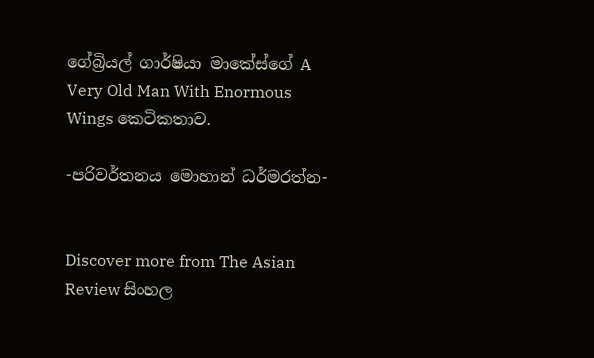ගේබ්‍රියල් ගාර්ෂියා මාකේස්ගේ A Very Old Man With Enormous Wings කෙටිකතාව.

-පරිවර්තනය මොහාන් ධර්මරත්න-


Discover more from The Asian Review සිංහල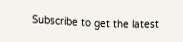Subscribe to get the latest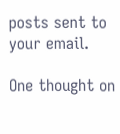posts sent to your email.

One thought on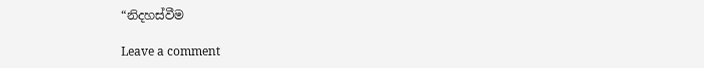“නිදහස්වීම

Leave a comment